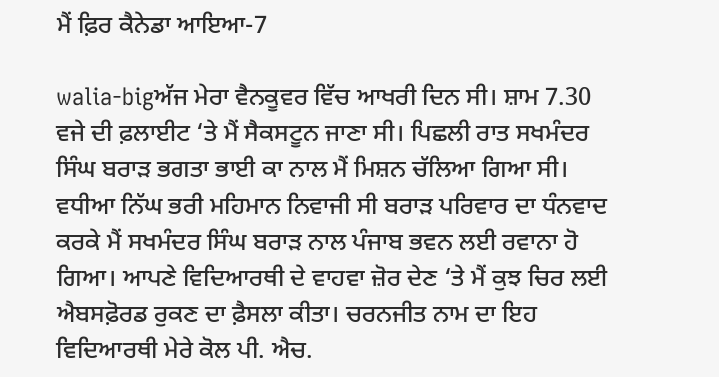ਮੈਂ ਫ਼ਿਰ ਕੈਨੇਡਾ ਆਇਆ-7

walia-bigਅੱਜ ਮੇਰਾ ਵੈਨਕੂਵਰ ਵਿੱਚ ਆਖਰੀ ਦਿਨ ਸੀ। ਸ਼ਾਮ 7.30 ਵਜੇ ਦੀ ਫ਼ਲਾਈਟ ‘ਤੇ ਮੈਂ ਸੈਕਸਟੂਨ ਜਾਣਾ ਸੀ। ਪਿਛਲੀ ਰਾਤ ਸਖਮੰਦਰ ਸਿੰਘ ਬਰਾੜ ਭਗਤਾ ਭਾਈ ਕਾ ਨਾਲ ਮੈਂ ਮਿਸ਼ਨ ਚੱਲਿਆ ਗਿਆ ਸੀ। ਵਧੀਆ ਨਿੱਘ ਭਰੀ ਮਹਿਮਾਨ ਨਿਵਾਜੀ ਸੀ ਬਰਾੜ ਪਰਿਵਾਰ ਦਾ ਧੰਨਵਾਦ ਕਰਕੇ ਮੈਂ ਸਖਮੰਦਰ ਸਿੰਘ ਬਰਾੜ ਨਾਲ ਪੰਜਾਬ ਭਵਨ ਲਈ ਰਵਾਨਾ ਹੋ ਗਿਆ। ਆਪਣੇ ਵਿਦਿਆਰਥੀ ਦੇ ਵਾਹਵਾ ਜ਼ੋਰ ਦੇਣ ‘ਤੇ ਮੈਂ ਕੁਝ ਚਿਰ ਲਈ ਐਬਸਫ਼ੋਰਡ ਰੁਕਣ ਦਾ ਫ਼ੈਸਲਾ ਕੀਤਾ। ਚਰਨਜੀਤ ਨਾਮ ਦਾ ਇਹ ਵਿਦਿਆਰਥੀ ਮੇਰੇ ਕੋਲ ਪੀ. ਐਚ.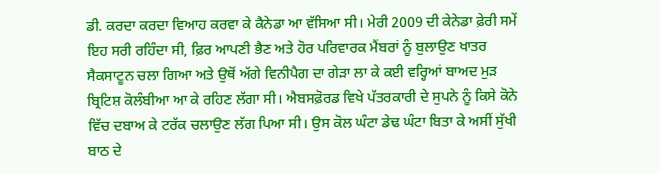ਡੀ. ਕਰਦਾ ਕਰਦਾ ਵਿਆਹ ਕਰਵਾ ਕੇ ਕੈਨੇਡਾ ਆ ਵੱਸਿਆ ਸੀ। ਮੇਰੀ 2009 ਦੀ ਕੇਨੇਡਾ ਫ਼ੇਰੀ ਸਮੇਂ ਇਹ ਸਰੀ ਰਹਿੰਦਾ ਸੀ, ਫ਼ਿਰ ਆਪਣੀ ਭੈਣ ਅਤੇ ਹੋਰ ਪਰਿਵਾਰਕ ਮੈਂਬਰਾਂ ਨੂੰ ਬੁਲਾਉਣ ਖਾਤਰ ਸੈਕਸਾਟੂਨ ਚਲਾ ਗਿਆ ਅਤੇ ਉਥੋਂ ਅੱਗੇ ਵਿਨੀਪੈਗ ਦਾ ਗੇੜਾ ਲਾ ਕੇ ਕਈ ਵਰ੍ਹਿਆਂ ਬਾਅਦ ਮੁੜ ਬ੍ਰਿਟਿਸ਼ ਕੋਲੰਬੀਆ ਆ ਕੇ ਰਹਿਣ ਲੱਗਾ ਸੀ। ਐਬਸਫ਼ੋਰਡ ਵਿਖੇ ਪੱਤਰਕਾਰੀ ਦੇ ਸੁਪਨੇ ਨੂੰ ਕਿਸੇ ਕੋਨੇ ਵਿੱਚ ਦਬਾਅ ਕੇ ਟਰੱਕ ਚਲਾਉਣ ਲੱਗ ਪਿਆ ਸੀ। ਉਸ ਕੋਲ ਘੰਟਾ ਡੇਢ ਘੰਟਾ ਬਿਤਾ ਕੇ ਅਸੀਂ ਸੁੱਖੀ ਬਾਠ ਦੇ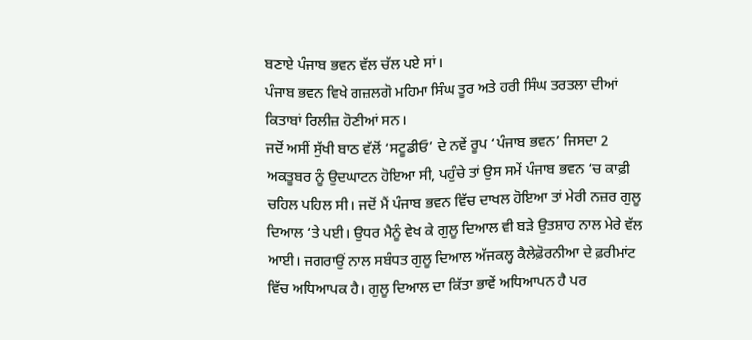ਬਣਾਏ ਪੰਜਾਬ ਭਵਨ ਵੱਲ ਚੱਲ ਪਏ ਸਾਂ।
ਪੰਜਾਬ ਭਵਨ ਵਿਖੇ ਗਜ਼ਲਗੋ ਮਹਿਮਾ ਸਿੰਘ ਤੂਰ ਅਤੇ ਹਰੀ ਸਿੰਘ ਤਰਤਲਾ ਦੀਆਂ ਕਿਤਾਬਾਂ ਰਿਲੀਜ਼ ਹੋਣੀਆਂ ਸਨ।
ਜਦੋਂ ਅਸੀਂ ਸੁੱਖੀ ਬਾਠ ਵੱਲੋਂ ‘ਸਟੂਡੀਓ’ ਦੇ ਨਵੇਂ ਰੂਪ ‘ਪੰਜਾਬ ਭਵਨ’ ਜਿਸਦਾ 2 ਅਕਤੂਬਰ ਨੂੰ ਉਦਘਾਟਨ ਹੋਇਆ ਸੀ, ਪਹੁੰਚੇ ਤਾਂ ਉਸ ਸਮੇਂ ਪੰਜਾਬ ਭਵਨ ‘ਚ ਕਾਫ਼ੀ ਚਹਿਲ ਪਹਿਲ ਸੀ। ਜਦੋਂ ਮੈਂ ਪੰਜਾਬ ਭਵਨ ਵਿੱਚ ਦਾਖਲ ਹੋਇਆ ਤਾਂ ਮੇਰੀ ਨਜ਼ਰ ਗੁਲੂ ਦਿਆਲ ‘ਤੇ ਪਈ। ਉਧਰ ਮੈਨੂੰ ਵੇਖ ਕੇ ਗੁਲੂ ਦਿਆਲ ਵੀ ਬੜੇ ਉਤਸ਼ਾਹ ਨਾਲ ਮੇਰੇ ਵੱਲ ਆਈ। ਜਗਰਾਉਂ ਨਾਲ ਸਬੰਧਤ ਗੁਲੂ ਦਿਆਲ ਅੱਜਕਲ੍ਹ ਕੈਲੇਫ਼ੋਰਨੀਆ ਦੇ ਫ਼ਰੀਮਾਂਟ ਵਿੱਚ ਅਧਿਆਪਕ ਹੈ। ਗੁਲੂ ਦਿਆਲ ਦਾ ਕਿੱਤਾ ਭਾਵੇਂ ਅਧਿਆਪਨ ਹੈ ਪਰ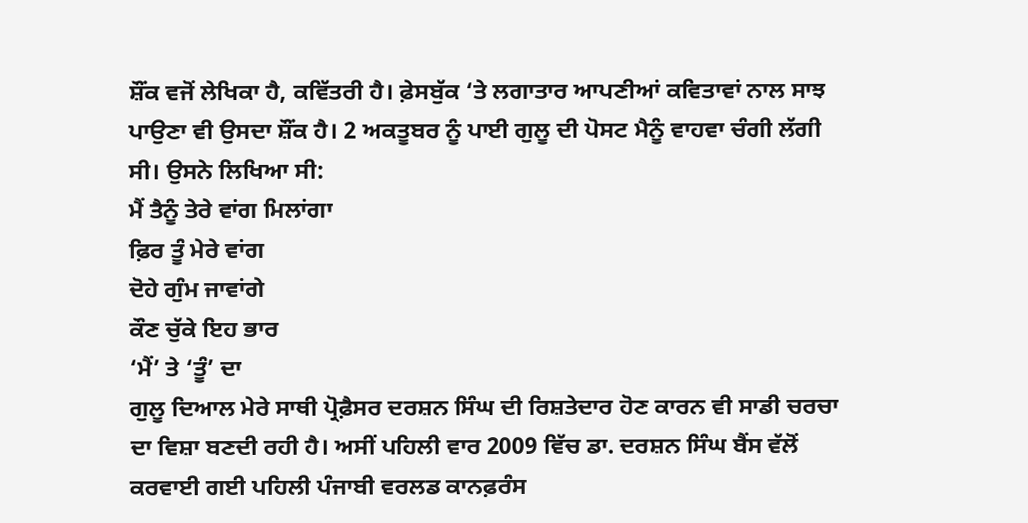ਸ਼ੌਂਕ ਵਜੋਂ ਲੇਖਿਕਾ ਹੈ, ਕਵਿੱਤਰੀ ਹੈ। ਫ਼ੇਸਬੁੱਕ ‘ਤੇ ਲਗਾਤਾਰ ਆਪਣੀਆਂ ਕਵਿਤਾਵਾਂ ਨਾਲ ਸਾਝ ਪਾਉਣਾ ਵੀ ਉਸਦਾ ਸ਼ੌਂਕ ਹੈ। 2 ਅਕਤੂਬਰ ਨੂੰ ਪਾਈ ਗੁਲੂ ਦੀ ਪੋਸਟ ਮੈਨੂੰ ਵਾਹਵਾ ਚੰਗੀ ਲੱਗੀ ਸੀ। ਉਸਨੇ ਲਿਖਿਆ ਸੀ:
ਮੈਂ ਤੈਨੂੰ ਤੇਰੇ ਵਾਂਗ ਮਿਲਾਂਗਾ
ਫ਼ਿਰ ਤੂੰ ਮੇਰੇ ਵਾਂਗ
ਦੋਹੇ ਗੁੰਮ ਜਾਵਾਂਗੇ
ਕੌਣ ਚੁੱਕੇ ਇਹ ਭਾਰ
‘ਮੈਂ’ ਤੇ ‘ਤੂੰ’ ਦਾ
ਗੁਲੂ ਦਿਆਲ ਮੇਰੇ ਸਾਥੀ ਪ੍ਰੋਫ਼ੈਸਰ ਦਰਸ਼ਨ ਸਿੰਘ ਦੀ ਰਿਸ਼ਤੇਦਾਰ ਹੋਣ ਕਾਰਨ ਵੀ ਸਾਡੀ ਚਰਚਾ ਦਾ ਵਿਸ਼ਾ ਬਣਦੀ ਰਹੀ ਹੈ। ਅਸੀਂ ਪਹਿਲੀ ਵਾਰ 2009 ਵਿੱਚ ਡਾ. ਦਰਸ਼ਨ ਸਿੰਘ ਬੈਂਸ ਵੱਲੋਂ ਕਰਵਾਈ ਗਈ ਪਹਿਲੀ ਪੰਜਾਬੀ ਵਰਲਡ ਕਾਨਫ਼ਰੰਸ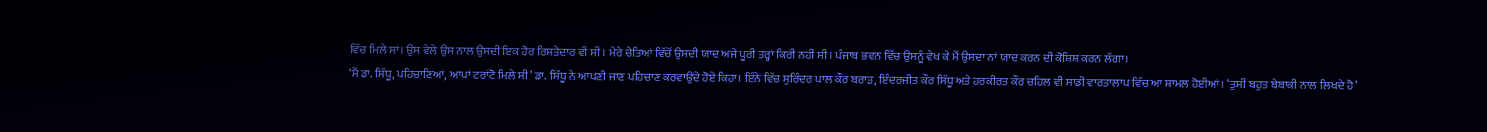ਵਿੱਚ ਮਿਲੇ ਸਾਂ। ਉਸ ਵੇਲੇ ਉਸ ਨਾਲ ਉਸਦੀ ਇਕ ਹੋਰ ਰਿਸ਼ਤੇਦਾਰ ਵੀ ਸੀ। ਮੇਰੇ ਚੇਤਿਆਂ ਵਿੱਚੋਂ ਉਸਦੀ ਯਾਦ ਅਜੇ ਪੂਰੀ ਤਰ੍ਹਾਂ ਕਿਰੀ ਨਹੀਂ ਸੀ। ਪੰਜਾਬ ਭਵਨ ਵਿੱਚ ਉਸਨੂੰ ਵੇਖ ਕੇ ਮੈਂ ਉਸਦਾ ਨਾਂ ਯਾਦ ਕਰਨ ਦੀ ਕੋਸ਼ਿਸ਼ ਕਰਨ ਲੱਗਾ।
‘ਮੈਂ ਡਾ. ਸਿੱਧੂ, ਪਹਿਚਾਣਿਆਂ, ਆਪਾਂ ਟਰਾਂਟੋ ਮਿਲੇ ਸੀ’ ਡਾ. ਸਿੱਧੂ ਨੇ ਆਪਣੀ ਜਾਣ ਪਹਿਚਾਣ ਕਰਵਾਉਂਦੇ ਹੋਏ ਕਿਹਾ। ਇੰਨੇ ਵਿੱਚ ਸੁਰਿੰਦਰ ਪਾਲ ਕੌਰ ਬਰਾੜ, ਇੰਦਰਜੀਤ ਕੌਰ ਸਿੱਧੂ ਅਤੇ ਹਰਕੀਰਤ ਕੌਰ ਚਹਿਲ ਵੀ ਸਾਡੀ ਵਾਰਤਾਲਾਪ ਵਿੱਚ ਆ ਸ਼ਾਮਲ ਹੋਈਆਂ। ‘ਤੁਸੀਂ ਬਹੁਤ ਬੇਬਾਕੀ ਨਾਲ ਲਿਖਦੇ ਹੋ’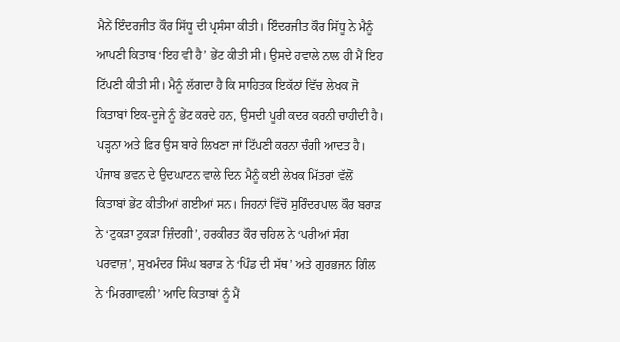ਮੈਨੇਂ ਇੰਦਰਜੀਤ ਕੌਰ ਸਿੱਧੂ ਦੀ ਪ੍ਰਸੰਸਾ ਕੀਤੀ। ਇੰਦਰਜੀਤ ਕੌਰ ਸਿੱਧੂ ਨੇ ਮੈਨੂੰ ਆਪਣੀ ਕਿਤਾਬ ‘ਇਹ ਵੀ ਹੈ’ ਭੇਂਟ ਕੀਤੀ ਸੀ। ਉਸਦੇ ਹਵਾਲੇ ਨਾਲ ਹੀ ਮੈਂ ਇਹ ਟਿੱਪਣੀ ਕੀਤੀ ਸੀ। ਮੈਨੂੰ ਲੱਗਦਾ ਹੈ ਕਿ ਸਾਹਿਤਕ ਇਕੱਠਾਂ ਵਿੱਚ ਲੇਖਕ ਜੋ ਕਿਤਾਬਾਂ ਇਕ-ਦੂਜੇ ਨੂੰ ਭੇਂਟ ਕਰਦੇ ਹਨ, ਉਸਦੀ ਪੂਰੀ ਕਦਰ ਕਰਨੀ ਚਾਹੀਦੀ ਹੈ। ਪੜ੍ਹਨਾ ਅਤੇ ਫ਼ਿਰ ਉਸ ਬਾਰੇ ਲਿਖਣਾ ਜਾਂ ਟਿੱਪਣੀ ਕਰਨਾ ਚੰਗੀ ਆਦਤ ਹੈ। ਪੰਜਾਬ ਭਵਨ ਦੇ ਉਦਘਾਟਨ ਵਾਲੇ ਦਿਨ ਮੈਨੂੰ ਕਈ ਲੇਖਕ ਮਿੱਤਰਾਂ ਵੱਲੋਂ ਕਿਤਾਬਾਂ ਭੇਂਟ ਕੀਤੀਆਂ ਗਈਆਂ ਸਨ। ਜਿਹਨਾਂ ਵਿੱਚੋਂ ਸੁਰਿੰਦਰਪਾਲ ਕੌਰ ਬਰਾੜ ਨੇ ‘ਟੁਕੜਾ ਟੁਕੜਾ ਜ਼ਿੰਦਗੀ’, ਹਰਕੀਰਤ ਕੌਰ ਚਹਿਲ ਨੇ ‘ਪਰੀਆਂ ਸੰਗ ਪਰਵਾਜ਼’, ਸੁਖਮੰਦਰ ਸਿੰਘ ਬਰਾੜ ਨੇ ‘ਪਿੰਡ ਦੀ ਸੱਥ’ ਅਤੇ ਗੁਰਭਜਨ ਗਿੰਲ ਨੇ ‘ਮਿਰਗਾਵਲੀ’ ਆਦਿ ਕਿਤਾਬਾਂ ਨੂੰ ਮੈਂ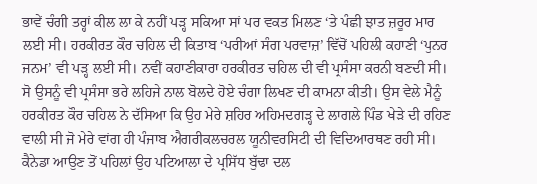ਭਾਵੇਂ ਚੰਗੀ ਤਰ੍ਹਾਂ ਕੀਲ ਲਾ ਕੇ ਨਹੀਂ ਪੜ੍ਹ ਸਕਿਆ ਸਾਂ ਪਰ ਵਕਤ ਮਿਲਣ ‘ਤੇ ਪੰਛੀ ਝਾਤ ਜ਼ਰੂਰ ਮਾਰ ਲਈ ਸੀ। ਹਰਕੀਰਤ ਕੌਰ ਚਹਿਲ ਦੀ ਕਿਤਾਬ ‘ਪਰੀਆਂ ਸੰਗ ਪਰਵਾਜ਼’ ਵਿੱਚੋਂ ਪਹਿਲੀ ਕਹਾਣੀ ‘ਪੁਨਰ ਜਨਮ’ ਵੀ ਪੜ੍ਹ ਲਈ ਸੀ। ਨਵੀਂ ਕਹਾਣੀਕਾਰਾ ਹਰਕੀਰਤ ਚਹਿਲ ਦੀ ਵੀ ਪ੍ਰਸੰਸਾ ਕਰਨੀ ਬਣਦੀ ਸੀ। ਸੋ ਉਸਨੂੰ ਵੀ ਪ੍ਰਸੰਸਾ ਭਰੇ ਲਹਿਜੇ ਨਾਲ ਬੋਲਦੇ ਹੋਏ ਚੰਗਾ ਲਿਖਣ ਦੀ ਕਾਮਨਾ ਕੀਤੀ। ਉਸ ਵੇਲੇ ਮੈਨੂੰ ਹਰਕੀਰਤ ਕੌਰ ਚਹਿਲ ਨੇ ਦੱਸਿਆ ਕਿ ਉਹ ਮੇਰੇ ਸ਼ਹਿਰ ਅਹਿਮਦਗੜ੍ਹ ਦੇ ਲਾਗਲੇ ਪਿੰਡ ਖੇੜੇ ਦੀ ਰਹਿਣ ਵਾਲੀ ਸੀ ਜੋ ਮੇਰੇ ਵਾਂਗ ਹੀ ਪੰਜਾਬ ਐਗਰੀਕਲਚਰਲ ਯੂਨੀਵਰਸਿਟੀ ਦੀ ਵਿਦਿਆਰਥਣ ਰਹੀ ਸੀ। ਕੈਨੇਡਾ ਆਉਣ ਤੋਂ ਪਹਿਲਾਂ ਉਹ ਪਟਿਆਲਾ ਦੇ ਪ੍ਰਸਿੱਧ ਬੁੱਢਾ ਦਲ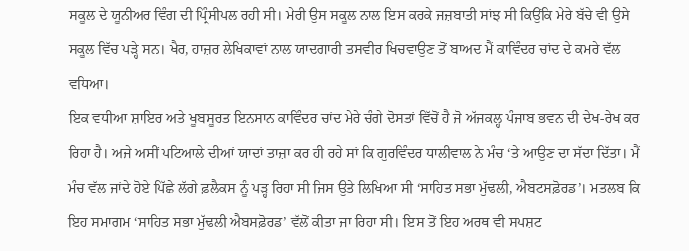ਸਕੂਲ ਦੇ ਯੂਨੀਅਰ ਵਿੰਗ ਦੀ ਪ੍ਰਿੰਸੀਪਲ ਰਹੀ ਸੀ। ਮੇਰੀ ਉਸ ਸਕੂਲ ਨਾਲ ਇਸ ਕਰਕੇ ਜਜ਼ਬਾਤੀ ਸਾਂਝ ਸੀ ਕਿਉਂਕਿ ਮੇਰੇ ਬੱਚੇ ਵੀ ਉਸੇ ਸਕੂਲ ਵਿੱਚ ਪੜ੍ਹੇ ਸਨ। ਖੈਰ, ਹਾਜ਼ਰ ਲੇਖਿਕਾਵਾਂ ਨਾਲ ਯਾਦਗਾਰੀ ਤਸਵੀਰ ਖਿਚਵਾਉਣ ਤੋਂ ਬਾਅਦ ਮੈਂ ਕਾਵਿੰਦਰ ਚਾਂਦ ਦੇ ਕਮਰੇ ਵੱਲ ਵਧਿਆ।
ਇਕ ਵਧੀਆ ਸ਼ਾਇਰ ਅਤੇ ਖੂਬਸੂਰਤ ਇਨਸਾਨ ਕਾਵਿੰਦਰ ਚਾਂਦ ਮੇਰੇ ਚੰਗੇ ਦੋਸਤਾਂ ਵਿੱਚੋਂ ਹੈ ਜੋ ਅੱਜਕਲ੍ਹ ਪੰਜਾਬ ਭਵਨ ਦੀ ਦੇਖ-ਰੇਖ ਕਰ ਰਿਹਾ ਹੈ। ਅਜੇ ਅਸੀਂ ਪਟਿਆਲੇ ਦੀਆਂ ਯਾਦਾਂ ਤਾਜ਼ਾ ਕਰ ਹੀ ਰਹੇ ਸਾਂ ਕਿ ਗੁਰਵਿੰਦਰ ਧਾਲੀਵਾਲ ਨੇ ਮੰਚ ‘ਤੇ ਆਉਣ ਦਾ ਸੱਦਾ ਦਿੱਤਾ। ਮੈਂ ਮੰਚ ਵੱਲ ਜਾਂਦੇ ਹੋਏ ਪਿੱਛੇ ਲੱਗੇ ਫ਼ਲੈਕਸ ਨੂੰ ਪੜ੍ਹ ਰਿਹਾ ਸੀ ਜਿਸ ਉਤੇ ਲਿਖਿਆ ਸੀ ‘ਸਾਹਿਤ ਸਭਾ ਮੁੱਢਲੀ, ਐਬਟਸਫ਼ੋਰਡ’। ਮਤਲਬ ਕਿ ਇਹ ਸਮਾਗਮ ‘ਸਾਹਿਤ ਸਭਾ ਮੁੱਢਲੀ ਐਬਸਫ਼ੋਰਡ’ ਵੱਲੋਂ ਕੀਤਾ ਜਾ ਰਿਹਾ ਸੀ। ਇਸ ਤੋਂ ਇਹ ਅਰਥ ਵੀ ਸਪਸ਼ਟ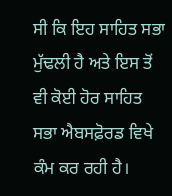ਸੀ ਕਿ ਇਹ ਸਾਹਿਤ ਸਭਾ ਮੁੱਢਲੀ ਹੈ ਅਤੇ ਇਸ ਤੋਂ ਵੀ ਕੋਈ ਹੋਰ ਸਾਹਿਤ ਸਭਾ ਐਬਸਫ਼ੋਰਡ ਵਿਖੇ ਕੰਮ ਕਰ ਰਹੀ ਹੈ।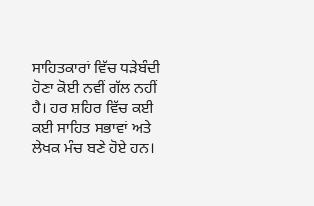ਸਾਹਿਤਕਾਰਾਂ ਵਿੱਚ ਧੜੇਬੰਦੀ ਹੋਣਾ ਕੋਈ ਨਵੀਂ ਗੱਲ ਨਹੀਂ ਹੈ। ਹਰ ਸ਼ਹਿਰ ਵਿੱਚ ਕਈ ਕਈ ਸਾਹਿਤ ਸਭਾਵਾਂ ਅਤੇ ਲੇਖਕ ਮੰਚ ਬਣੇ ਹੋਏ ਹਨ।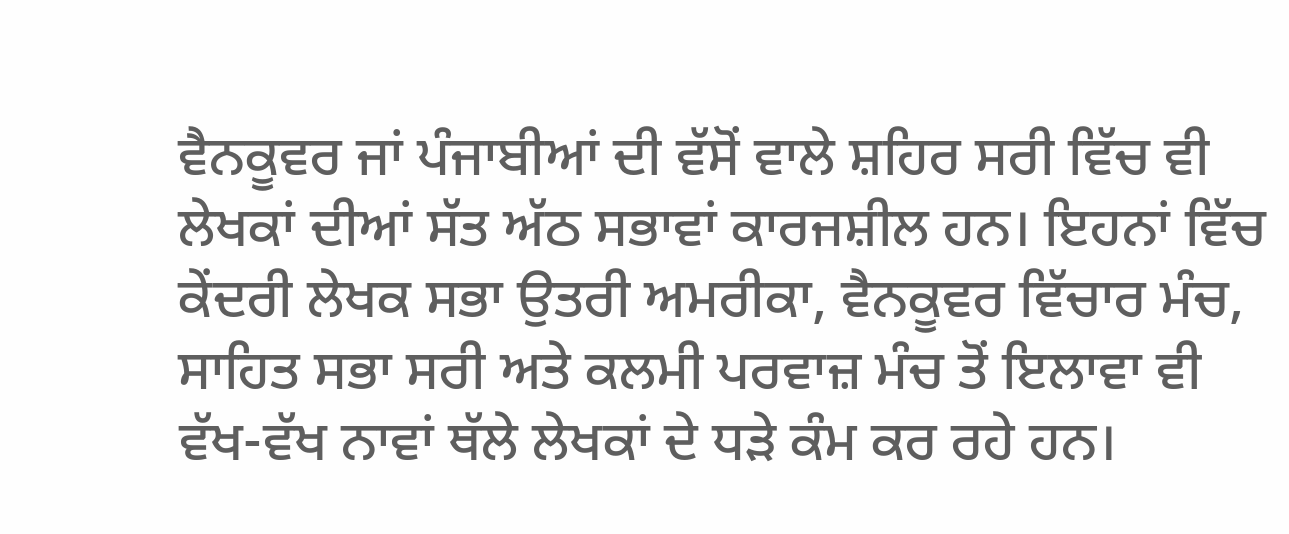ਵੈਨਕੂਵਰ ਜਾਂ ਪੰਜਾਬੀਆਂ ਦੀ ਵੱਸੋਂ ਵਾਲੇ ਸ਼ਹਿਰ ਸਰੀ ਵਿੱਚ ਵੀ ਲੇਖਕਾਂ ਦੀਆਂ ਸੱਤ ਅੱਠ ਸਭਾਵਾਂ ਕਾਰਜਸ਼ੀਲ ਹਨ। ਇਹਨਾਂ ਵਿੱਚ ਕੇਂਦਰੀ ਲੇਖਕ ਸਭਾ ਉਤਰੀ ਅਮਰੀਕਾ, ਵੈਨਕੂਵਰ ਵਿੱਚਾਰ ਮੰਚ, ਸਾਹਿਤ ਸਭਾ ਸਰੀ ਅਤੇ ਕਲਮੀ ਪਰਵਾਜ਼ ਮੰਚ ਤੋਂ ਇਲਾਵਾ ਵੀ ਵੱਖ-ਵੱਖ ਨਾਵਾਂ ਥੱਲੇ ਲੇਖਕਾਂ ਦੇ ਧੜੇ ਕੰਮ ਕਰ ਰਹੇ ਹਨ।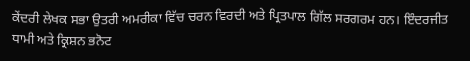ਕੇਂਦਰੀ ਲੇਖਕ ਸਭਾ ਉਤਰੀ ਅਮਰੀਕਾ ਵਿੱਚ ਚਰਨ ਵਿਰਦੀ ਅਤੇ ਪ੍ਰਿਤਪਾਲ ਗਿੱਲ ਸਰਗਰਮ ਹਨ। ਇੰਦਰਜੀਤ ਧਾਮੀ ਅਤੇ ਕ੍ਰਿਸ਼ਨ ਭਨੋਟ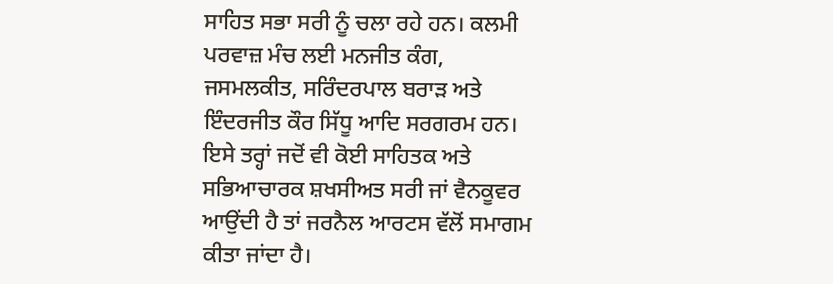ਸਾਹਿਤ ਸਭਾ ਸਰੀ ਨੂੰ ਚਲਾ ਰਹੇ ਹਨ। ਕਲਮੀ ਪਰਵਾਜ਼ ਮੰਚ ਲਈ ਮਨਜੀਤ ਕੰਗ, ਜਸਮਲਕੀਤ, ਸਰਿੰਦਰਪਾਲ ਬਰਾੜ ਅਤੇ ਇੰਦਰਜੀਤ ਕੌਰ ਸਿੱਧੂ ਆਦਿ ਸਰਗਰਮ ਹਨ। ਇਸੇ ਤਰ੍ਹਾਂ ਜਦੋਂ ਵੀ ਕੋਈ ਸਾਹਿਤਕ ਅਤੇ ਸਭਿਆਚਾਰਕ ਸ਼ਖਸੀਅਤ ਸਰੀ ਜਾਂ ਵੈਨਕੂਵਰ ਆਉਂਦੀ ਹੈ ਤਾਂ ਜਰਨੈਲ ਆਰਟਸ ਵੱਲੋਂ ਸਮਾਗਮ ਕੀਤਾ ਜਾਂਦਾ ਹੈ।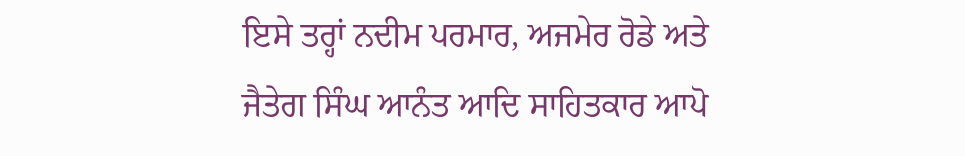ਇਸੇ ਤਰ੍ਹਾਂ ਨਦੀਮ ਪਰਮਾਰ, ਅਜਮੇਰ ਰੋਡੇ ਅਤੇ ਜੈਤੇਗ ਸਿੰਘ ਆਨੰਤ ਆਦਿ ਸਾਹਿਤਕਾਰ ਆਪੋ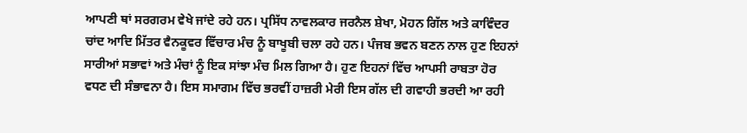ਆਪਣੀ ਥਾਂ ਸਰਗਰਮ ਵੇਖੇ ਜਾਂਦੇ ਰਹੇ ਹਨ। ਪ੍ਰਸਿੱਧ ਨਾਵਲਕਾਰ ਜਰਨੈਲ ਸ਼ੇਖਾ, ਮੋਹਨ ਗਿੱਲ ਅਤੇ ਕਾਵਿੰਦਰ ਚਾਂਦ ਆਦਿ ਮਿੱਤਰ ਵੈਨਕੂਵਰ ਵਿੱਚਾਰ ਮੰਚ ਨੂੰ ਬਾਖੂਬੀ ਚਲਾ ਰਹੇ ਹਨ। ਪੰਜਬ ਭਵਨ ਬਣਨ ਨਾਲ ਹੁਣ ਇਹਨਾਂ ਸਾਰੀਆਂ ਸਭਾਵਾਂ ਅਤੇ ਮੰਚਾਂ ਨੂੰ ਇਕ ਸਾਂਝਾ ਮੰਚ ਮਿਲ ਗਿਆ ਹੈ। ਹੁਣ ਇਹਨਾਂ ਵਿੱਚ ਆਪਸੀ ਰਾਬਤਾ ਹੋਰ ਵਧਣ ਦੀ ਸੰਭਾਵਨਾ ਹੈ। ਇਸ ਸਮਾਗਮ ਵਿੱਚ ਭਰਵੀਂ ਹਾਜ਼ਰੀ ਮੇਰੀ ਇਸ ਗੱਲ ਦੀ ਗਵਾਹੀ ਭਰਦੀ ਆ ਰਹੀ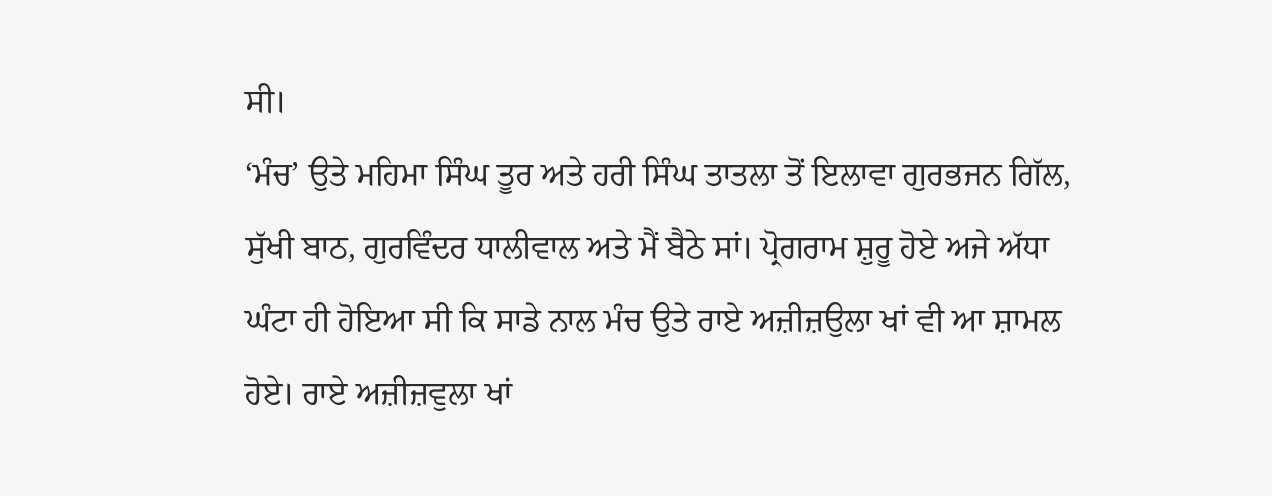ਸੀ।
‘ਮੰਚ’ ਉਤੇ ਮਹਿਮਾ ਸਿੰਘ ਤੂਰ ਅਤੇ ਹਰੀ ਸਿੰਘ ਤਾਤਲਾ ਤੋਂ ਇਲਾਵਾ ਗੁਰਭਜਨ ਗਿੱਲ, ਸੁੱਖੀ ਬਾਠ, ਗੁਰਵਿੰਦਰ ਧਾਲੀਵਾਲ ਅਤੇ ਮੈਂ ਬੈਠੇ ਸਾਂ। ਪ੍ਰੋਗਰਾਮ ਸ਼ੁਰੂ ਹੋਏ ਅਜੇ ਅੱਧਾ ਘੰਟਾ ਹੀ ਹੋਇਆ ਸੀ ਕਿ ਸਾਡੇ ਨਾਲ ਮੰਚ ਉਤੇ ਰਾਏ ਅਜ਼ੀਜ਼ਉਲਾ ਖਾਂ ਵੀ ਆ ਸ਼ਾਮਲ ਹੋਏ। ਰਾਏ ਅਜ਼ੀਜ਼ਵੁਲਾ ਖਾਂ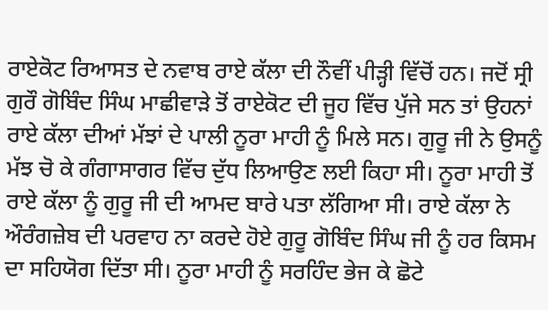ਰਾਏਕੋਟ ਰਿਆਸਤ ਦੇ ਨਵਾਬ ਰਾਏ ਕੱਲਾ ਦੀ ਨੌਵੀਂ ਪੀੜ੍ਹੀ ਵਿੱਚੋਂ ਹਨ। ਜਦੋਂ ਸ੍ਰੀ ਗੁਰੌ ਗੋਬਿੰਦ ਸਿੰਘ ਮਾਛੀਵਾੜੇ ਤੋਂ ਰਾਏਕੋਟ ਦੀ ਜੂਹ ਵਿੱਚ ਪੁੱਜੇ ਸਨ ਤਾਂ ਉਹਨਾਂ ਰਾਏ ਕੱਲਾ ਦੀਆਂ ਮੱਝਾਂ ਦੇ ਪਾਲੀ ਨੂਰਾ ਮਾਹੀ ਨੂੰ ਮਿਲੇ ਸਨ। ਗੁਰੂ ਜੀ ਨੇ ਉਸਨੂੰ ਮੱਝ ਚੋ ਕੇ ਗੰਗਾਸਾਗਰ ਵਿੱਚ ਦੁੱਧ ਲਿਆਉਣ ਲਈ ਕਿਹਾ ਸੀ। ਨੂਰਾ ਮਾਹੀ ਤੋਂ ਰਾਏ ਕੱਲਾ ਨੂੰ ਗੁਰੂ ਜੀ ਦੀ ਆਮਦ ਬਾਰੇ ਪਤਾ ਲੱਗਿਆ ਸੀ। ਰਾਏ ਕੱਲਾ ਨੇ ਔਰੰਗਜ਼ੇਬ ਦੀ ਪਰਵਾਹ ਨਾ ਕਰਦੇ ਹੋਏ ਗੁਰੂ ਗੋਬਿੰਦ ਸਿੰਘ ਜੀ ਨੂੰ ਹਰ ਕਿਸਮ ਦਾ ਸਹਿਯੋਗ ਦਿੱਤਾ ਸੀ। ਨੂਰਾ ਮਾਹੀ ਨੂੰ ਸਰਹਿੰਦ ਭੇਜ ਕੇ ਛੋਟੇ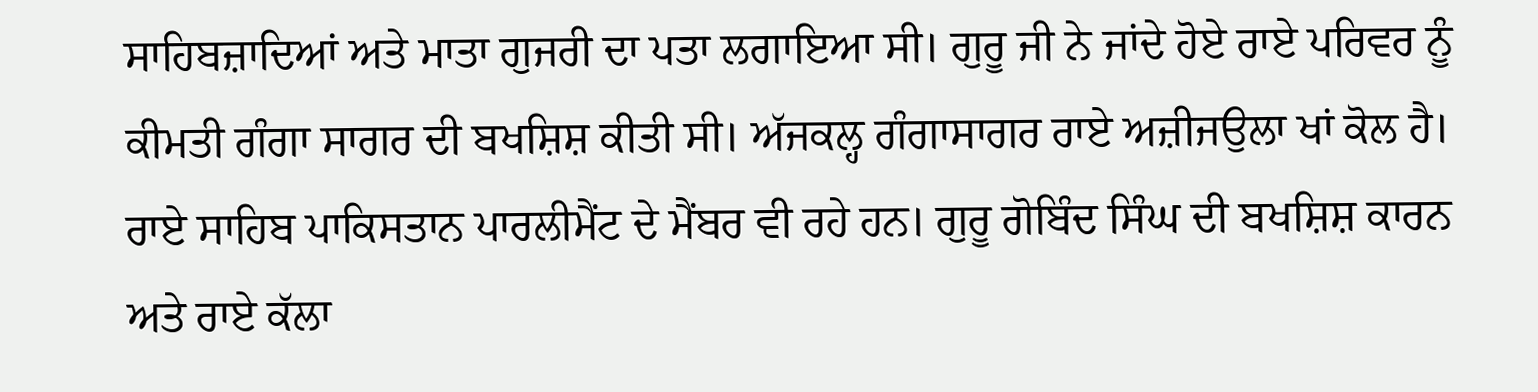ਸਾਹਿਬਜ਼ਾਦਿਆਂ ਅਤੇ ਮਾਤਾ ਗੁਜਰੀ ਦਾ ਪਤਾ ਲਗਾਇਆ ਸੀ। ਗੁਰੂ ਜੀ ਨੇ ਜਾਂਦੇ ਹੋਏ ਰਾਏ ਪਰਿਵਰ ਨੂੰ ਕੀਮਤੀ ਗੰਗਾ ਸਾਗਰ ਦੀ ਬਖਸ਼ਿਸ਼ ਕੀਤੀ ਸੀ। ਅੱਜਕਲ੍ਹ ਗੰਗਾਸਾਗਰ ਰਾਏ ਅਜ਼ੀਜਉਲਾ ਖਾਂ ਕੋਲ ਹੈ। ਰਾਏ ਸਾਹਿਬ ਪਾਕਿਸਤਾਨ ਪਾਰਲੀਮੈਂਟ ਦੇ ਮੈਂਬਰ ਵੀ ਰਹੇ ਹਨ। ਗੁਰੂ ਗੋਬਿੰਦ ਸਿੰਘ ਦੀ ਬਖਸ਼ਿਸ਼ ਕਾਰਨ ਅਤੇ ਰਾਏ ਕੱਲਾ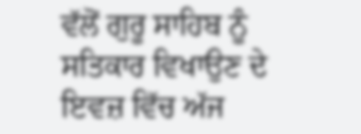ਵੱਲੋਂ ਗੁਰੂ ਸਾਹਿਬ ਨੂੰ ਸਤਿਕਾਰ ਵਿਖਾਉਣ ਦੇ ਇਵਜ਼ ਵਿੱਚ ਅੱਜ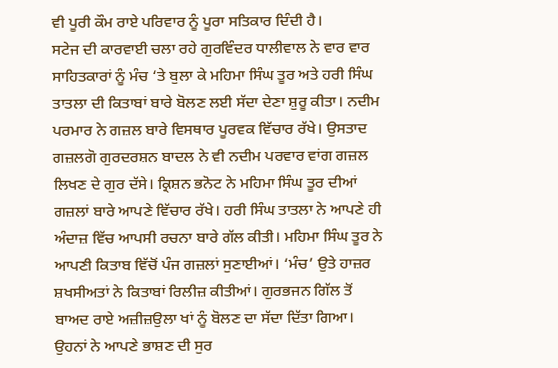ਵੀ ਪੂਰੀ ਕੌਮ ਰਾਏ ਪਰਿਵਾਰ ਨੂੰ ਪੂਰਾ ਸਤਿਕਾਰ ਦਿੰਦੀ ਹੈ।
ਸਟੇਜ ਦੀ ਕਾਰਵਾਈ ਚਲਾ ਰਹੇ ਗੁਰਵਿੰਦਰ ਧਾਲੀਵਾਲ ਨੇ ਵਾਰ ਵਾਰ ਸਾਹਿਤਕਾਰਾਂ ਨੂੰ ਮੰਚ ‘ਤੇ ਬੁਲਾ ਕੇ ਮਹਿਮਾ ਸਿੰਘ ਤੂਰ ਅਤੇ ਹਰੀ ਸਿੰਘ ਤਾਤਲਾ ਦੀ ਕਿਤਾਬਾਂ ਬਾਰੇ ਬੋਲਣ ਲਈ ਸੱਦਾ ਦੇਣਾ ਸ਼ੁਰੂ ਕੀਤਾ। ਨਦੀਮ ਪਰਮਾਰ ਨੇ ਗਜ਼ਲ ਬਾਰੇ ਵਿਸਥਾਰ ਪੂਰਵਕ ਵਿੱਚਾਰ ਰੱਖੇ। ਉਸਤਾਦ ਗਜ਼ਲਗੋ ਗੁਰਦਰਸ਼ਨ ਬਾਦਲ ਨੇ ਵੀ ਨਦੀਮ ਪਰਵਾਰ ਵਾਂਗ ਗਜ਼ਲ ਲਿਖਣ ਦੇ ਗੁਰ ਦੱਸੇ। ਕ੍ਰਿਸ਼ਨ ਭਨੋਟ ਨੇ ਮਹਿਮਾ ਸਿੰਘ ਤੂਰ ਦੀਆਂ ਗਜ਼ਲਾਂ ਬਾਰੇ ਆਪਣੇ ਵਿੱਚਾਰ ਰੱਖੇ। ਹਰੀ ਸਿੰਘ ਤਾਤਲਾ ਨੇ ਆਪਣੇ ਹੀ ਅੰਦਾਜ਼ ਵਿੱਚ ਆਪਸੀ ਰਚਨਾ ਬਾਰੇ ਗੱਲ ਕੀਤੀ। ਮਹਿਮਾ ਸਿੰਘ ਤੂਰ ਨੇ ਆਪਣੀ ਕਿਤਾਬ ਵਿੱਚੋਂ ਪੰਜ ਗਜ਼ਲਾਂ ਸੁਣਾਈਆਂ। ‘ਮੰਚ’ ਉਤੇ ਹਾਜ਼ਰ ਸ਼ਖਸੀਅਤਾਂ ਨੇ ਕਿਤਾਬਾਂ ਰਿਲੀਜ਼ ਕੀਤੀਆਂ। ਗੁਰਭਜਨ ਗਿੱਲ ਤੋਂ ਬਾਅਦ ਰਾਏ ਅਜ਼ੀਜ਼ਉਲਾ ਖਾਂ ਨੂੰ ਬੋਲਣ ਦਾ ਸੱਦਾ ਦਿੱਤਾ ਗਿਆ। ਉਹਨਾਂ ਨੇ ਆਪਣੇ ਭਾਸ਼ਣ ਦੀ ਸੁਰ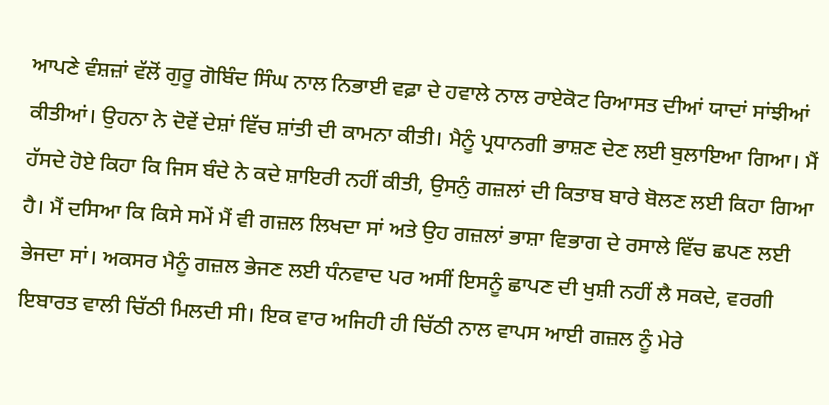ਆਪਣੇ ਵੰਸ਼ਜ਼ਾਂ ਵੱਲੋਂ ਗੁਰੂ ਗੋਬਿੰਦ ਸਿੰਘ ਨਾਲ ਨਿਭਾਈ ਵਫ਼ਾ ਦੇ ਹਵਾਲੇ ਨਾਲ ਰਾਏਕੋਟ ਰਿਆਸਤ ਦੀਆਂ ਯਾਦਾਂ ਸਾਂਝੀਆਂ ਕੀਤੀਆਂ। ਉਹਨਾ ਨੇ ਦੋਵੇਂ ਦੇਸ਼ਾਂ ਵਿੱਚ ਸ਼ਾਂਤੀ ਦੀ ਕਾਮਨਾ ਕੀਤੀ। ਮੈਨੂੰ ਪ੍ਰਧਾਨਗੀ ਭਾਸ਼ਣ ਦੇਣ ਲਈ ਬੁਲਾਇਆ ਗਿਆ। ਮੈਂ ਹੱਸਦੇ ਹੋਏ ਕਿਹਾ ਕਿ ਜਿਸ ਬੰਦੇ ਨੇ ਕਦੇ ਸ਼ਾਇਰੀ ਨਹੀਂ ਕੀਤੀ, ਉਸਨੁੰ ਗਜ਼ਲਾਂ ਦੀ ਕਿਤਾਬ ਬਾਰੇ ਬੋਲਣ ਲਈ ਕਿਹਾ ਗਿਆ ਹੈ। ਮੈਂ ਦਸਿਆ ਕਿ ਕਿਸੇ ਸਮੇਂ ਮੈਂ ਵੀ ਗਜ਼ਲ ਲਿਖਦਾ ਸਾਂ ਅਤੇ ਉਹ ਗਜ਼ਲਾਂ ਭਾਸ਼ਾ ਵਿਭਾਗ ਦੇ ਰਸਾਲੇ ਵਿੱਚ ਛਪਣ ਲਈ ਭੇਜਦਾ ਸਾਂ। ਅਕਸਰ ਮੈਨੂੰ ਗਜ਼ਲ ਭੇਜਣ ਲਈ ਧੰਨਵਾਦ ਪਰ ਅਸੀਂ ਇਸਨੂੰ ਛਾਪਣ ਦੀ ਖੁਸ਼ੀ ਨਹੀਂ ਲੈ ਸਕਦੇ, ਵਰਗੀ ਇਬਾਰਤ ਵਾਲੀ ਚਿੱਠੀ ਮਿਲਦੀ ਸੀ। ਇਕ ਵਾਰ ਅਜਿਹੀ ਹੀ ਚਿੱਠੀ ਨਾਲ ਵਾਪਸ ਆਈ ਗਜ਼ਲ ਨੂੰ ਮੇਰੇ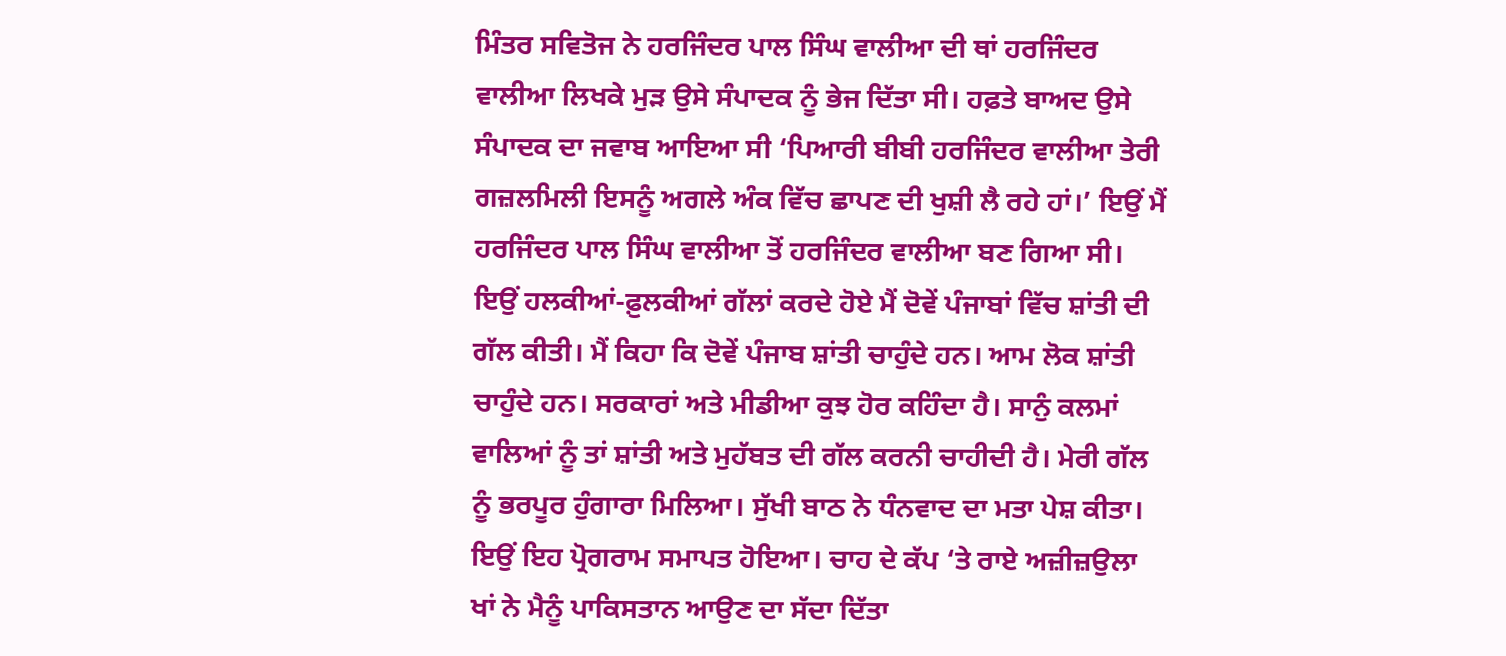ਮਿੰਤਰ ਸਵਿਤੋਜ ਨੇ ਹਰਜਿੰਦਰ ਪਾਲ ਸਿੰਘ ਵਾਲੀਆ ਦੀ ਥਾਂ ਹਰਜਿੰਦਰ ਵਾਲੀਆ ਲਿਖਕੇ ਮੁੜ ਉਸੇ ਸੰਪਾਦਕ ਨੂੰ ਭੇਜ ਦਿੱਤਾ ਸੀ। ਹਫ਼ਤੇ ਬਾਅਦ ਉਸੇ ਸੰਪਾਦਕ ਦਾ ਜਵਾਬ ਆਇਆ ਸੀ ‘ਪਿਆਰੀ ਬੀਬੀ ਹਰਜਿੰਦਰ ਵਾਲੀਆ ਤੇਰੀ ਗਜ਼ਲਮਿਲੀ ਇਸਨੂੰ ਅਗਲੇ ਅੰਕ ਵਿੱਚ ਛਾਪਣ ਦੀ ਖੁਸ਼ੀ ਲੈ ਰਹੇ ਹਾਂ।’ ਇਉਂ ਮੈਂ ਹਰਜਿੰਦਰ ਪਾਲ ਸਿੰਘ ਵਾਲੀਆ ਤੋਂ ਹਰਜਿੰਦਰ ਵਾਲੀਆ ਬਣ ਗਿਆ ਸੀ। ਇਉਂ ਹਲਕੀਆਂ-ਫ਼ੁਲਕੀਆਂ ਗੱਲਾਂ ਕਰਦੇ ਹੋਏ ਮੈਂ ਦੋਵੇਂ ਪੰਜਾਬਾਂ ਵਿੱਚ ਸ਼ਾਂਤੀ ਦੀ ਗੱਲ ਕੀਤੀ। ਮੈਂ ਕਿਹਾ ਕਿ ਦੋਵੇਂ ਪੰਜਾਬ ਸ਼ਾਂਤੀ ਚਾਹੁੰਦੇ ਹਨ। ਆਮ ਲੋਕ ਸ਼ਾਂਤੀ ਚਾਹੁੰਦੇ ਹਨ। ਸਰਕਾਰਾਂ ਅਤੇ ਮੀਡੀਆ ਕੁਝ ਹੋਰ ਕਹਿੰਦਾ ਹੈ। ਸਾਨੁੰ ਕਲਮਾਂ ਵਾਲਿਆਂ ਨੂੰ ਤਾਂ ਸ਼ਾਂਤੀ ਅਤੇ ਮੁਹੱਬਤ ਦੀ ਗੱਲ ਕਰਨੀ ਚਾਹੀਦੀ ਹੈ। ਮੇਰੀ ਗੱਲ ਨੂੰ ਭਰਪੂਰ ਹੁੰਗਾਰਾ ਮਿਲਿਆ। ਸੁੱਖੀ ਬਾਠ ਨੇ ਧੰਨਵਾਦ ਦਾ ਮਤਾ ਪੇਸ਼ ਕੀਤਾ। ਇਉਂ ਇਹ ਪ੍ਰੋਗਰਾਮ ਸਮਾਪਤ ਹੋਇਆ। ਚਾਹ ਦੇ ਕੱਪ ‘ਤੇ ਰਾਏ ਅਜ਼ੀਜ਼ਉਲਾ ਖਾਂ ਨੇ ਮੈਨੂੰ ਪਾਕਿਸਤਾਨ ਆਉਣ ਦਾ ਸੱਦਾ ਦਿੱਤਾ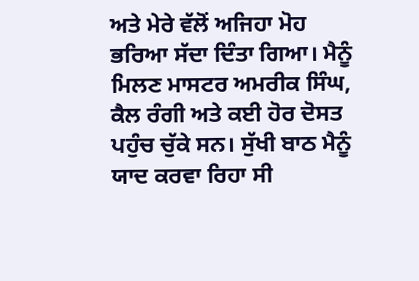ਅਤੇ ਮੇਰੇ ਵੱਲੋਂ ਅਜਿਹਾ ਮੋਹ ਭਰਿਆ ਸੱਦਾ ਦਿੰਤਾ ਗਿਆ। ਮੈਨੂੰ ਮਿਲਣ ਮਾਸਟਰ ਅਮਰੀਕ ਸਿੰਘ, ਕੈਲ ਰੰਗੀ ਅਤੇ ਕਈ ਹੋਰ ਦੋਸਤ ਪਹੁੰਚ ਚੁੱਕੇ ਸਨ। ਸੁੱਖੀ ਬਾਠ ਮੈਨੂੰ ਯਾਦ ਕਰਵਾ ਰਿਹਾ ਸੀ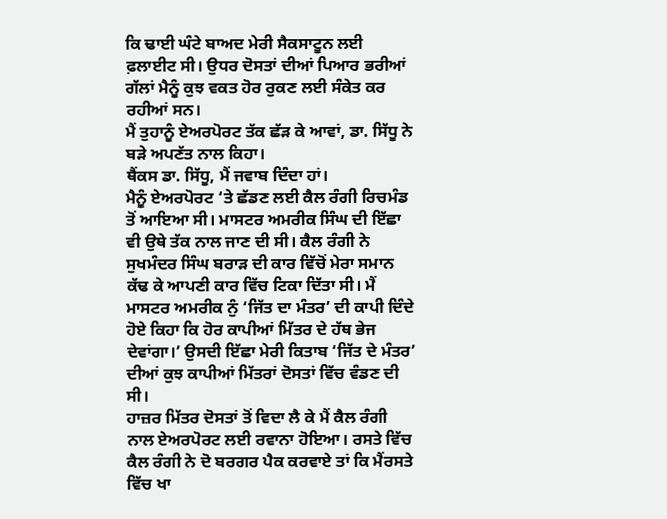ਕਿ ਢਾਈ ਘੰਟੇ ਬਾਅਦ ਮੇਰੀ ਸੈਕਸਾਟੂਨ ਲਈ ਫ਼ਲਾਈਟ ਸੀ। ਉਧਰ ਦੋਸਤਾਂ ਦੀਆਂ ਪਿਆਰ ਭਰੀਆਂ ਗੱਲਾਂ ਮੈਨੂੰ ਕੁਝ ਵਕਤ ਹੋਰ ਰੁਕਣ ਲਈ ਸੰਕੇਤ ਕਰ ਰਹੀਆਂ ਸਨ।
ਮੈਂ ਤੁਹਾਨੂੰ ਏਅਰਪੋਰਟ ਤੱਕ ਛੱੜ ਕੇ ਆਵਾਂ, ਡਾ. ਸਿੱਧੂ ਨੇ ਬੜੇ ਅਪਣੱਤ ਨਾਲ ਕਿਹਾ।
ਥੈਂਕਸ ਡਾ. ਸਿੱਧੂ, ਮੈਂ ਜਵਾਬ ਦਿੰਦਾ ਹਾਂ।
ਮੈਨੂੰ ਏਅਰਪੋਰਟ ‘ਤੇ ਛੱਡਣ ਲਈ ਕੈਲ ਰੰਗੀ ਰਿਚਮੰਡ ਤੋਂ ਆਇਆ ਸੀ। ਮਾਸਟਰ ਅਮਰੀਕ ਸਿੰਘ ਦੀ ਇੱਛਾ ਵੀ ਉਥੇ ਤੱਕ ਨਾਲ ਜਾਣ ਦੀ ਸੀ। ਕੈਲ ਰੰਗੀ ਨੇ ਸੁਖਮੰਦਰ ਸਿੰਘ ਬਰਾੜ ਦੀ ਕਾਰ ਵਿੱਚੋਂ ਮੇਰਾ ਸਮਾਨ ਕੱਢ ਕੇ ਆਪਣੀ ਕਾਰ ਵਿੱਚ ਟਿਕਾ ਦਿੱਤਾ ਸੀ। ਮੈਂ ਮਾਸਟਰ ਅਮਰੀਕ ਨੁੰ ‘ਜਿੱਤ ਦਾ ਮੰਤਰ’ ਦੀ ਕਾਪੀ ਦਿੰਦੇ ਹੋਏ ਕਿਹਾ ਕਿ ਹੋਰ ਕਾਪੀਆਂ ਮਿੱਤਰ ਦੇ ਹੱਥ ਭੇਜ ਦੇਵਾਂਗਾ।’ ਉਸਦੀ ਇੱਛਾ ਮੇਰੀ ਕਿਤਾਬ ‘ਜਿੱਤ ਦੇ ਮੰਤਰ’ ਦੀਆਂ ਕੁਝ ਕਾਪੀਆਂ ਮਿੱਤਰਾਂ ਦੋਸਤਾਂ ਵਿੱਚ ਵੰਡਣ ਦੀ ਸੀ।
ਹਾਜ਼ਰ ਮਿੱਤਰ ਦੋਸਤਾਂ ਤੋਂ ਵਿਦਾ ਲੈ ਕੇ ਮੈਂ ਕੈਲ ਰੰਗੀ ਨਾਲ ਏਅਰਪੋਰਟ ਲਈ ਰਵਾਨਾ ਹੋਇਆ। ਰਸਤੇ ਵਿੱਚ ਕੈਲ ਰੰਗੀ ਨੇ ਦੋ ਬਰਗਰ ਪੈਕ ਕਰਵਾਏ ਤਾਂ ਕਿ ਮੈਂਰਸਤੇ ਵਿੱਚ ਖਾ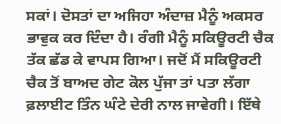ਸਕਾਂ। ਦੋਸਤਾਂ ਦਾ ਅਜਿਹਾ ਅੰਦਾਜ਼ ਮੈਨੂੰ ਅਕਸਰ ਭਾਵੁਕ ਕਰ ਦਿੰਦਾ ਹੈ। ਰੰਗੀ ਮੈਨੂੰ ਸਕਿਊਰਟੀ ਚੈਕ ਤੱਕ ਛੱਡ ਕੇ ਵਾਪਸ ਗਿਆ। ਜਦੋਂ ਮੈਂ ਸਕਿਊਰਟੀ ਚੈਕ ਤੋਂ ਬਾਅਦ ਗੇਟ ਕੋਲ ਪੁੱਜਾ ਤਾਂ ਪਤਾ ਲੱਗਾ ਫ਼ਲਾਈਟ ਤਿੰਨ ਘੰਟੇ ਦੇਰੀ ਨਾਲ ਜਾਵੇਗੀ। ਇੱਥੇ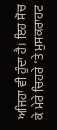ਅਜਿਹਾ ਵੀ ਹੁੰਦਾ ਹੈ। ਇਹ ਸੋਚ ਕੇ ਮੇਰੇ ਚਿਹਰੇ ‘ਤੇ ਮੁਸਕਰਾਹਟ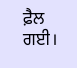ਫ਼ੈਲ ਗਈ।